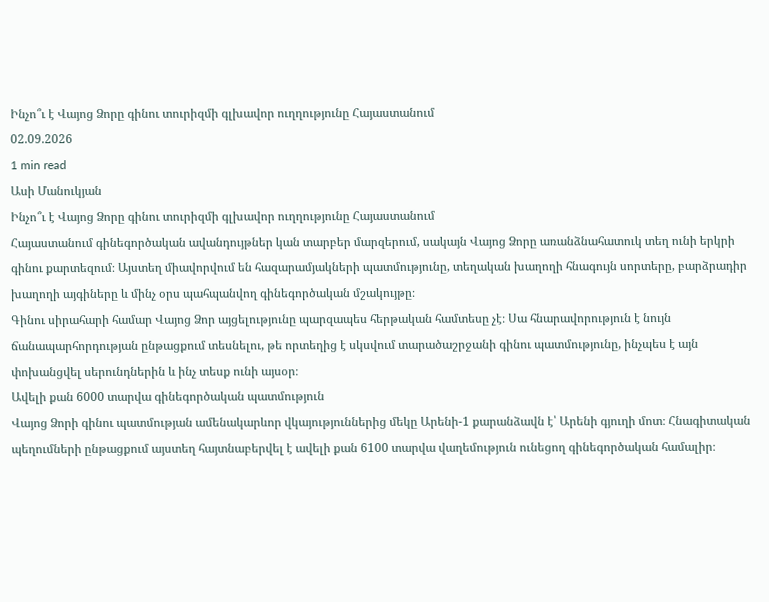Ինչո՞ւ է Վայոց Ձորը գինու տուրիզմի գլխավոր ուղղությունը Հայաստանում
02.09.2026
1 min read
Ասի Մանուկյան
Ինչո՞ւ է Վայոց Ձորը գինու տուրիզմի գլխավոր ուղղությունը Հայաստանում
Հայաստանում գինեգործական ավանդույթներ կան տարբեր մարզերում, սակայն Վայոց Ձորը առանձնահատուկ տեղ ունի երկրի գինու քարտեզում։ Այստեղ միավորվում են հազարամյակների պատմությունը, տեղական խաղողի հնագույն սորտերը, բարձրադիր խաղողի այգիները և մինչ օրս պահպանվող գինեգործական մշակույթը։
Գինու սիրահարի համար Վայոց Ձոր այցելությունը պարզապես հերթական համտեսը չէ։ Սա հնարավորություն է նույն ճանապարհորդության ընթացքում տեսնելու, թե որտեղից է սկսվում տարածաշրջանի գինու պատմությունը, ինչպես է այն փոխանցվել սերունդներին և ինչ տեսք ունի այսօր։
Ավելի քան 6000 տարվա գինեգործական պատմություն
Վայոց Ձորի գինու պատմության ամենակարևոր վկայություններից մեկը Արենի-1 քարանձավն է՝ Արենի գյուղի մոտ։ Հնագիտական պեղումների ընթացքում այստեղ հայտնաբերվել է ավելի քան 6100 տարվա վաղեմություն ունեցող գինեգործական համալիր։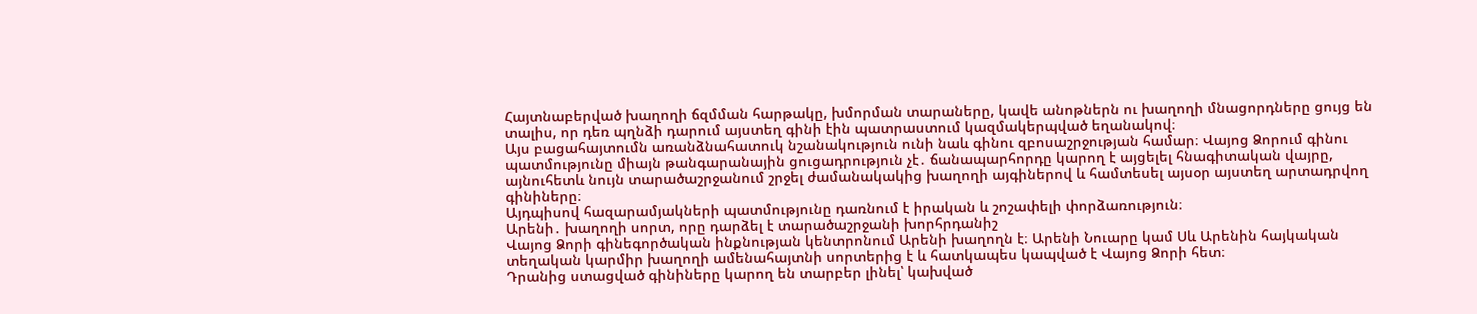Հայտնաբերված խաղողի ճզմման հարթակը, խմորման տարաները, կավե անոթներն ու խաղողի մնացորդները ցույց են տալիս, որ դեռ պղնձի դարում այստեղ գինի էին պատրաստում կազմակերպված եղանակով։
Այս բացահայտումն առանձնահատուկ նշանակություն ունի նաև գինու զբոսաշրջության համար։ Վայոց Ձորում գինու պատմությունը միայն թանգարանային ցուցադրություն չէ․ ճանապարհորդը կարող է այցելել հնագիտական վայրը, այնուհետև նույն տարածաշրջանում շրջել ժամանակակից խաղողի այգիներով և համտեսել այսօր այստեղ արտադրվող գինիները։
Այդպիսով հազարամյակների պատմությունը դառնում է իրական և շոշափելի փորձառություն։
Արենի․ խաղողի սորտ, որը դարձել է տարածաշրջանի խորհրդանիշ
Վայոց Ձորի գինեգործական ինքնության կենտրոնում Արենի խաղողն է։ Արենի Նուարը կամ Սև Արենին հայկական տեղական կարմիր խաղողի ամենահայտնի սորտերից է և հատկապես կապված է Վայոց Ձորի հետ։
Դրանից ստացված գինիները կարող են տարբեր լինել՝ կախված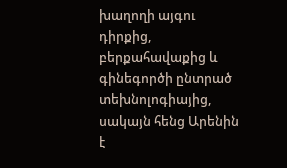խաղողի այգու դիրքից, բերքահավաքից և գինեգործի ընտրած տեխնոլոգիայից, սակայն հենց Արենին է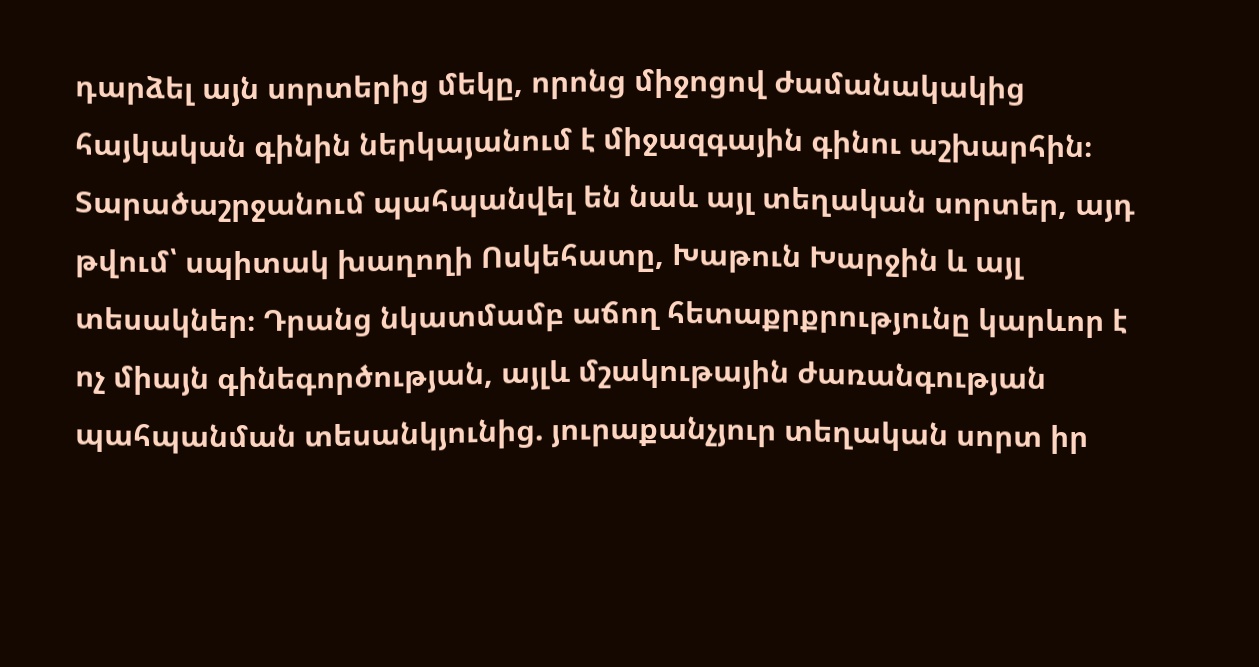դարձել այն սորտերից մեկը, որոնց միջոցով ժամանակակից հայկական գինին ներկայանում է միջազգային գինու աշխարհին։
Տարածաշրջանում պահպանվել են նաև այլ տեղական սորտեր, այդ թվում՝ սպիտակ խաղողի Ոսկեհատը, Խաթուն Խարջին և այլ տեսակներ։ Դրանց նկատմամբ աճող հետաքրքրությունը կարևոր է ոչ միայն գինեգործության, այլև մշակութային ժառանգության պահպանման տեսանկյունից. յուրաքանչյուր տեղական սորտ իր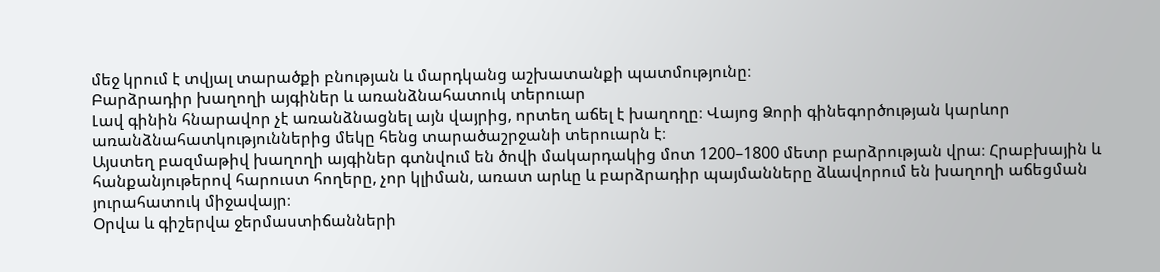մեջ կրում է տվյալ տարածքի բնության և մարդկանց աշխատանքի պատմությունը։
Բարձրադիր խաղողի այգիներ և առանձնահատուկ տերուար
Լավ գինին հնարավոր չէ առանձնացնել այն վայրից, որտեղ աճել է խաղողը։ Վայոց Ձորի գինեգործության կարևոր առանձնահատկություններից մեկը հենց տարածաշրջանի տերուարն է։
Այստեղ բազմաթիվ խաղողի այգիներ գտնվում են ծովի մակարդակից մոտ 1200–1800 մետր բարձրության վրա։ Հրաբխային և հանքանյութերով հարուստ հողերը, չոր կլիման, առատ արևը և բարձրադիր պայմանները ձևավորում են խաղողի աճեցման յուրահատուկ միջավայր։
Օրվա և գիշերվա ջերմաստիճանների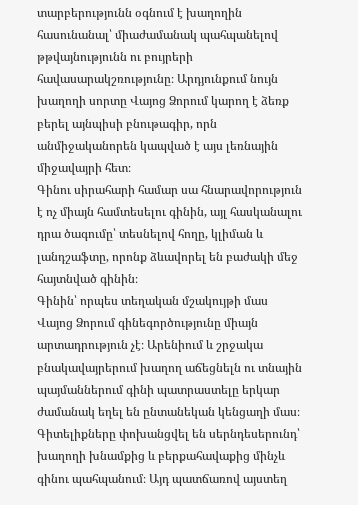տարբերությունն օգնում է խաղողին հասունանալ՝ միաժամանակ պահպանելով թթվայնությունն ու բույրերի հավասարակշռությունը։ Արդյունքում նույն խաղողի սորտը Վայոց Ձորում կարող է ձեռք բերել այնպիսի բնութագիր, որն անմիջականորեն կապված է այս լեռնային միջավայրի հետ։
Գինու սիրահարի համար սա հնարավորություն է ոչ միայն համտեսելու գինին, այլ հասկանալու դրա ծագումը՝ տեսնելով հողը, կլիման և լանդշաֆտը, որոնք ձևավորել են բաժակի մեջ հայտնված գինին։
Գինին՝ որպես տեղական մշակույթի մաս
Վայոց Ձորում գինեգործությունը միայն արտադրություն չէ։ Արենիում և շրջակա բնակավայրերում խաղող աճեցնելն ու տնային պայմաններում գինի պատրաստելը երկար ժամանակ եղել են ընտանեկան կենցաղի մաս։
Գիտելիքները փոխանցվել են սերնդեսերունդ՝ խաղողի խնամքից և բերքահավաքից մինչև գինու պահպանում։ Այդ պատճառով այստեղ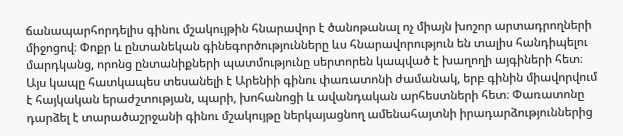ճանապարհորդելիս գինու մշակույթին հնարավոր է ծանոթանալ ոչ միայն խոշոր արտադրողների միջոցով։ Փոքր և ընտանեկան գինեգործությունները ևս հնարավորություն են տալիս հանդիպելու մարդկանց, որոնց ընտանիքների պատմությունը սերտորեն կապված է խաղողի այգիների հետ։
Այս կապը հատկապես տեսանելի է Արենիի գինու փառատոնի ժամանակ, երբ գինին միավորվում է հայկական երաժշտության, պարի, խոհանոցի և ավանդական արհեստների հետ։ Փառատոնը դարձել է տարածաշրջանի գինու մշակույթը ներկայացնող ամենահայտնի իրադարձություններից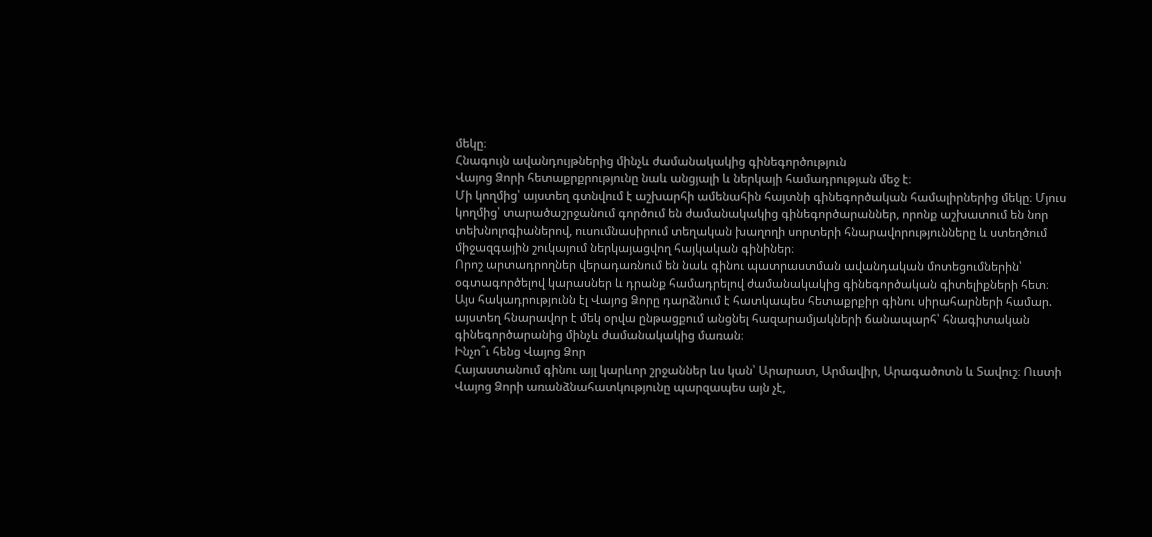մեկը։
Հնագույն ավանդույթներից մինչև ժամանակակից գինեգործություն
Վայոց Ձորի հետաքրքրությունը նաև անցյալի և ներկայի համադրության մեջ է։
Մի կողմից՝ այստեղ գտնվում է աշխարհի ամենահին հայտնի գինեգործական համալիրներից մեկը։ Մյուս կողմից՝ տարածաշրջանում գործում են ժամանակակից գինեգործարաններ, որոնք աշխատում են նոր տեխնոլոգիաներով, ուսումնասիրում տեղական խաղողի սորտերի հնարավորությունները և ստեղծում միջազգային շուկայում ներկայացվող հայկական գինիներ։
Որոշ արտադրողներ վերադառնում են նաև գինու պատրաստման ավանդական մոտեցումներին՝ օգտագործելով կարասներ և դրանք համադրելով ժամանակակից գինեգործական գիտելիքների հետ։
Այս հակադրությունն էլ Վայոց Ձորը դարձնում է հատկապես հետաքրքիր գինու սիրահարների համար. այստեղ հնարավոր է մեկ օրվա ընթացքում անցնել հազարամյակների ճանապարհ՝ հնագիտական գինեգործարանից մինչև ժամանակակից մառան։
Ինչո՞ւ հենց Վայոց Ձոր
Հայաստանում գինու այլ կարևոր շրջաններ ևս կան՝ Արարատ, Արմավիր, Արագածոտն և Տավուշ։ Ուստի Վայոց Ձորի առանձնահատկությունը պարզապես այն չէ,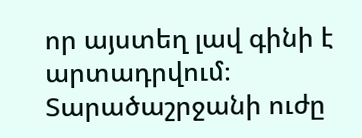որ այստեղ լավ գինի է արտադրվում։
Տարածաշրջանի ուժը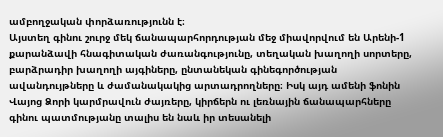ամբողջական փորձառությունն է։
Այստեղ գինու շուրջ մեկ ճանապարհորդության մեջ միավորվում են Արենի-1 քարանձավի հնագիտական ժառանգությունը, տեղական խաղողի սորտերը, բարձրադիր խաղողի այգիները, ընտանեկան գինեգործության ավանդույթները և ժամանակակից արտադրողները։ Իսկ այդ ամենի ֆոնին Վայոց Ձորի կարմրավուն ժայռերը, կիրճերն ու լեռնային ճանապարհները գինու պատմությանը տալիս են նաև իր տեսանելի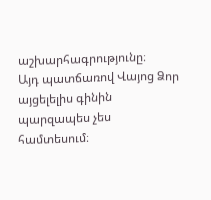աշխարհագրությունը։
Այդ պատճառով Վայոց Ձոր այցելելիս գինին պարզապես չես համտեսում։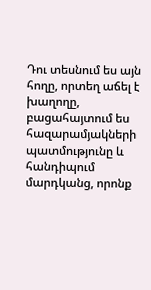Դու տեսնում ես այն հողը, որտեղ աճել է խաղողը, բացահայտում ես հազարամյակների պատմությունը և հանդիպում մարդկանց, որոնք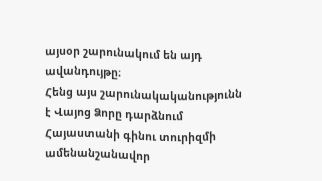այսօր շարունակում են այդ ավանդույթը։
Հենց այս շարունակականությունն է Վայոց Ձորը դարձնում Հայաստանի գինու տուրիզմի ամենանշանավոր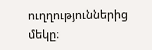ուղղություններից մեկը։